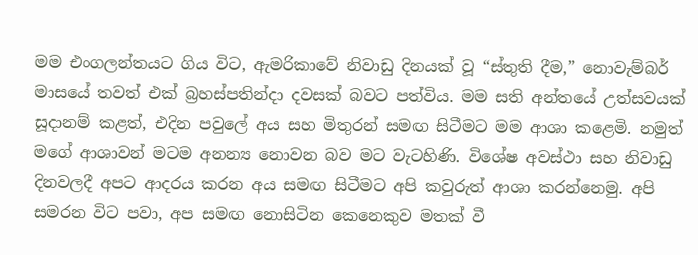මම එංගලන්තයට ගිය විට, ඇමරිකාවේ නිවාඩු දිනයක් වූ “ස්තුති දීම,” නොවැම්බර් මාසයේ තවත් එක් බ්‍රහස්පතින්දා දවසක් බවට පත්විය. මම සති අන්තයේ උත්සවයක් සූදානම් කළත්, එදින පවුලේ අය සහ මිතුරන් සමඟ සිටීමට මම ආශා කළෙමි. නමුත් මගේ ආශාවන් මටම අනන්‍ය නොවන බව මට වැටහිණි. විශේෂ අවස්ථා සහ නිවාඩු දිනවලදී අපට ආදරය කරන අය සමඟ සිටීමට අපි කවුරුත් ආශා කරන්නෙමු. අපි සමරන විට පවා, අප සමඟ නොසිටින කෙනෙකුව මතක් වී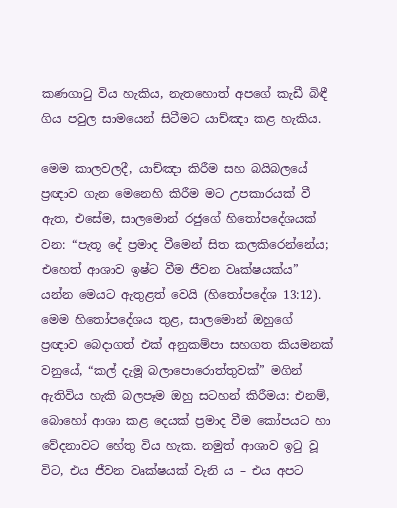කණගාටු විය හැකිය, නැතහොත් අපගේ කැඩී බිඳී ගිය පවුල සාමයෙන් සිටීමට යාච්ඤා කළ හැකිය.

මෙම කාලවලදී, යාච්ඤා කිරීම සහ බයිබලයේ ප්‍රඥාව ගැන මෙනෙහි කිරීම මට උපකාරයක් වී ඇත, එසේම, සාලමොන් රජුගේ හිතෝපදේශයක් වන: “පැතූ දේ ප්‍රමාද වීමෙන් සිත කලකිරෙන්නේය; එහෙත් ආශාව ඉෂ්ට වීම ජීවන වෘක්ෂයක්ය” යන්න මෙයට ඇතුළත් වෙයි (හිතෝපදේශ 13:12). මෙම හිතෝපදේශය තුළ, සාලමොන් ඔහුගේ ප්‍රඥාව බෙදාගත් එක් අනුකම්පා සහගත කියමනක් වනුයේ, “කල් දැමූ බලාපොරොත්තුවක්” මගින් ඇතිවිය හැකි බලපෑම ඔහු සටහන් කිරීමය: එනම්, බොහෝ ආශා කළ දෙයක් ප්‍රමාද වීම කෝපයට හා වේදනාවට හේතු විය හැක. නමුත් ආශාව ඉටු වූ විට, එය ජීවන වෘක්ෂයක් වැනි ය – එය අපට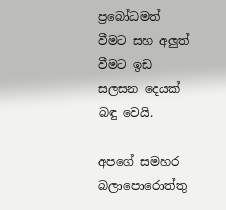ප්‍රබෝධමත් වීමට සහ අලුත් වීමට ඉඩ සලසන දෙයක් බඳු වෙයි.

අපගේ සමහර බලාපොරොත්තු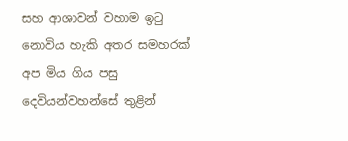සහ ආශාවන් වහාම ඉටු නොවිය හැකි අතර සමහරක් අප මිය ගිය පසු දෙවියන්වහන්සේ තුළින්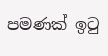පමණක් ඉටු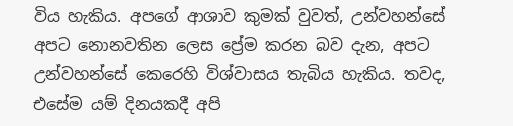විය හැකිය. අපගේ ආශාව කුමක් වුවත්, උන්වහන්සේ අපට නොනවතින ලෙස ප්‍රේම කරන බව දැන, අපට උන්වහන්සේ කෙරෙහි විශ්වාසය තැබිය හැකිය. තවද, එසේම යම් දිනයකදී අපි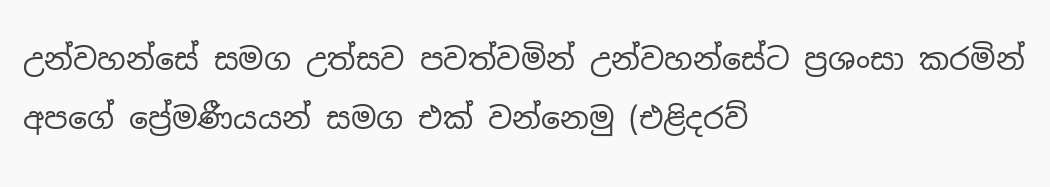උන්වහන්සේ සමග උත්සව පවත්වමින් උන්වහන්සේට ප්‍රශංසා කරමින් අපගේ ප්‍රේමණීයයන් සමග එක් වන්නෙමු (එළිදරව්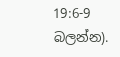19:6-9 බලන්න).